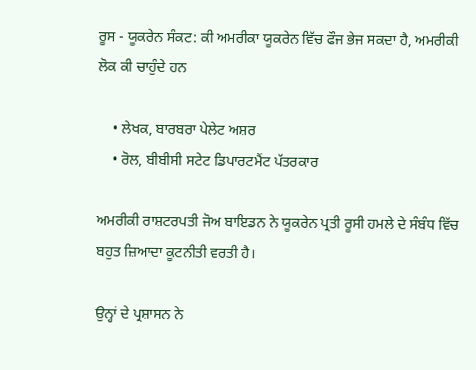ਰੂਸ - ਯੂਕਰੇਨ ਸੰਕਟ: ਕੀ ਅਮਰੀਕਾ ਯੂਕਰੇਨ ਵਿੱਚ ਫੌਜ ਭੇਜ ਸਕਦਾ ਹੈ, ਅਮਰੀਕੀ ਲੋਕ ਕੀ ਚਾਹੁੰਦੇ ਹਨ

    • ਲੇਖਕ, ਬਾਰਬਰਾ ਪੇਲੇਟ ਅਸ਼ਰ
    • ਰੋਲ, ਬੀਬੀਸੀ ਸਟੇਟ ਡਿਪਾਰਟਮੈਂਟ ਪੱਤਰਕਾਰ

ਅਮਰੀਕੀ ਰਾਸ਼ਟਰਪਤੀ ਜੋਅ ਬਾਇਡਨ ਨੇ ਯੂਕਰੇਨ ਪ੍ਰਤੀ ਰੂਸੀ ਹਮਲੇ ਦੇ ਸੰਬੰਧ ਵਿੱਚ ਬਹੁਤ ਜ਼ਿਆਦਾ ਕੂਟਨੀਤੀ ਵਰਤੀ ਹੈ।

ਉਨ੍ਹਾਂ ਦੇ ਪ੍ਰਸ਼ਾਸਨ ਨੇ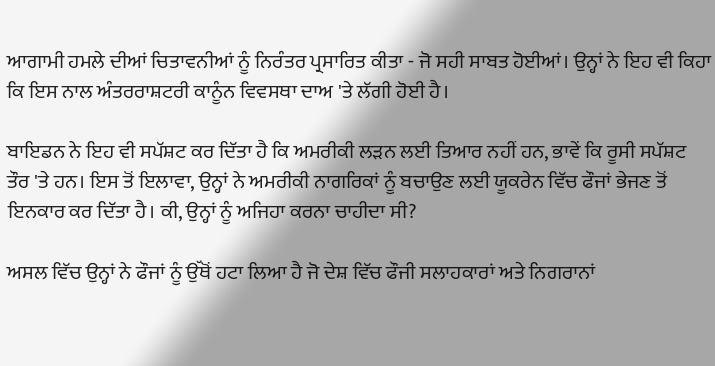ਆਗਾਮੀ ਹਮਲੇ ਦੀਆਂ ਚਿਤਾਵਨੀਆਂ ਨੂੰ ਨਿਰੰਤਰ ਪ੍ਰਸਾਰਿਤ ਕੀਤਾ - ਜੋ ਸਹੀ ਸਾਬਤ ਹੋਈਆਂ। ਉਨ੍ਹਾਂ ਨੇ ਇਹ ਵੀ ਕਿਹਾ ਕਿ ਇਸ ਨਾਲ ਅੰਤਰਰਾਸ਼ਟਰੀ ਕਾਨੂੰਨ ਵਿਵਸਥਾ ਦਾਅ 'ਤੇ ਲੱਗੀ ਹੋਈ ਹੈ।

ਬਾਇਡਨ ਨੇ ਇਹ ਵੀ ਸਪੱਸ਼ਟ ਕਰ ਦਿੱਤਾ ਹੈ ਕਿ ਅਮਰੀਕੀ ਲੜਨ ਲਈ ਤਿਆਰ ਨਹੀਂ ਹਨ, ਭਾਵੇਂ ਕਿ ਰੂਸੀ ਸਪੱਸ਼ਟ ਤੌਰ 'ਤੇ ਹਨ। ਇਸ ਤੋਂ ਇਲਾਵਾ, ਉਨ੍ਹਾਂ ਨੇ ਅਮਰੀਕੀ ਨਾਗਰਿਕਾਂ ਨੂੰ ਬਚਾਉਣ ਲਈ ਯੂਕਰੇਨ ਵਿੱਚ ਫੌਜਾਂ ਭੇਜਣ ਤੋਂ ਇਨਕਾਰ ਕਰ ਦਿੱਤਾ ਹੈ। ਕੀ, ਉਨ੍ਹਾਂ ਨੂੰ ਅਜਿਹਾ ਕਰਨਾ ਚਾਹੀਦਾ ਸੀ?

ਅਸਲ ਵਿੱਚ ਉਨ੍ਹਾਂ ਨੇ ਫੌਜਾਂ ਨੂੰ ਉੱਥੋਂ ਹਟਾ ਲਿਆ ਹੈ ਜੋ ਦੇਸ਼ ਵਿੱਚ ਫੌਜੀ ਸਲਾਹਕਾਰਾਂ ਅਤੇ ਨਿਗਰਾਨਾਂ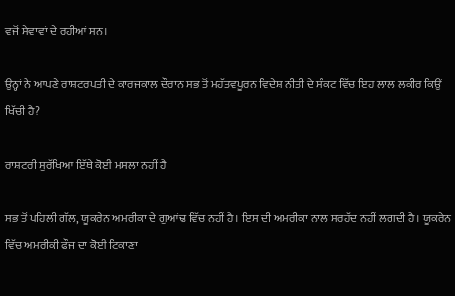ਵਜੋਂ ਸੇਵਾਵਾਂ ਦੇ ਰਹੀਆਂ ਸਨ।

ਉਨ੍ਹਾਂ ਨੇ ਆਪਣੇ ਰਾਸ਼ਟਰਪਤੀ ਦੇ ਕਾਰਜਕਾਲ ਦੌਰਾਨ ਸਭ ਤੋਂ ਮਹੱਤਵਪੂਰਨ ਵਿਦੇਸ਼ ਨੀਤੀ ਦੇ ਸੰਕਟ ਵਿੱਚ ਇਹ ਲਾਲ ਲਕੀਰ ਕਿਉਂ ਖਿੱਚੀ ਹੈ?

ਰਾਸ਼ਟਰੀ ਸੁਰੱਖਿਆ ਇੱਥੇ ਕੋਈ ਮਸਲਾ ਨਹੀਂ ਹੈ

ਸਭ ਤੋਂ ਪਹਿਲੀ ਗੱਲ, ਯੂਕਰੇਨ ਅਮਰੀਕਾ ਦੇ ਗੁਆਂਢ ਵਿੱਚ ਨਹੀਂ ਹੈ। ਇਸ ਦੀ ਅਮਰੀਕਾ ਨਾਲ ਸਰਹੱਦ ਨਹੀਂ ਲਗਦੀ ਹੈ। ਯੂਕਰੇਨ ਵਿੱਚ ਅਮਰੀਕੀ ਫੌਜ ਦਾ ਕੋਈ ਟਿਕਾਣਾ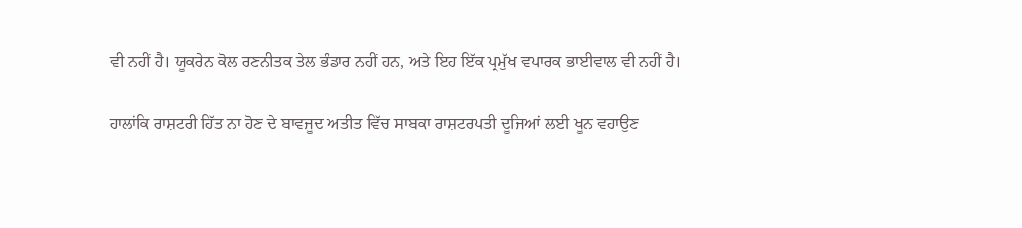ਵੀ ਨਹੀਂ ਹੈ। ਯੂਕਰੇਨ ਕੋਲ ਰਣਨੀਤਕ ਤੇਲ ਭੰਡਾਰ ਨਹੀਂ ਹਨ, ਅਤੇ ਇਹ ਇੱਕ ਪ੍ਰਮੁੱਖ ਵਪਾਰਕ ਭਾਈਵਾਲ ਵੀ ਨਹੀਂ ਹੈ।

ਹਾਲਾਂਕਿ ਰਾਸ਼ਟਰੀ ਹਿੱਤ ਨਾ ਹੋਣ ਦੇ ਬਾਵਜੂਦ ਅਤੀਤ ਵਿੱਚ ਸਾਬਕਾ ਰਾਸ਼ਟਰਪਤੀ ਦੂਜਿਆਂ ਲਈ ਖੂਨ ਵਹਾਉਣ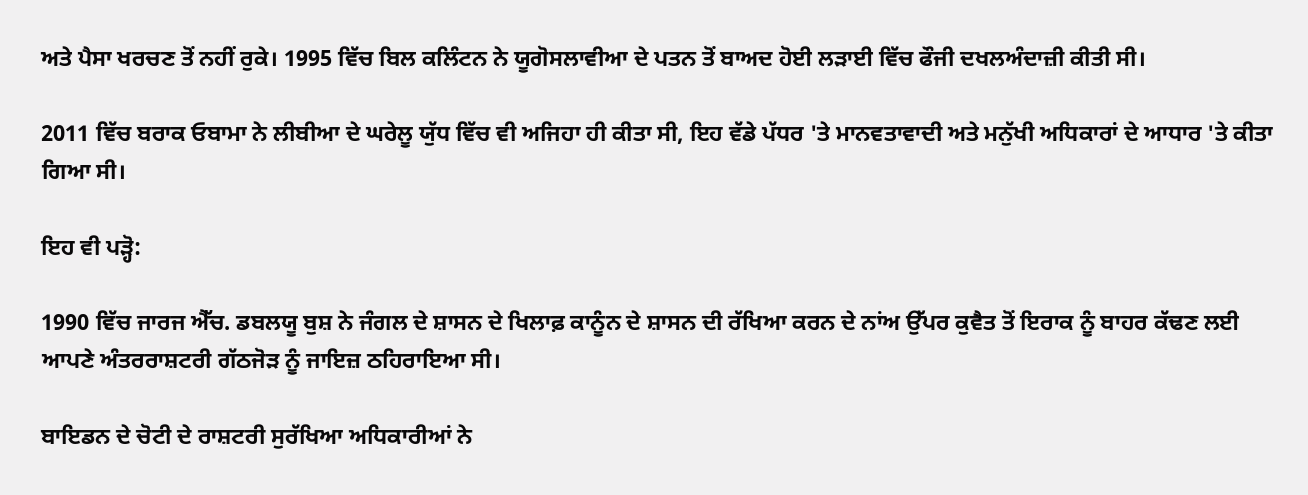ਅਤੇ ਪੈਸਾ ਖਰਚਣ ਤੋਂ ਨਹੀਂ ਰੁਕੇ। 1995 ਵਿੱਚ ਬਿਲ ਕਲਿੰਟਨ ਨੇ ਯੂਗੋਸਲਾਵੀਆ ਦੇ ਪਤਨ ਤੋਂ ਬਾਅਦ ਹੋਈ ਲੜਾਈ ਵਿੱਚ ਫੌਜੀ ਦਖਲਅੰਦਾਜ਼ੀ ਕੀਤੀ ਸੀ।

2011 ਵਿੱਚ ਬਰਾਕ ਓਬਾਮਾ ਨੇ ਲੀਬੀਆ ਦੇ ਘਰੇਲੂ ਯੁੱਧ ਵਿੱਚ ਵੀ ਅਜਿਹਾ ਹੀ ਕੀਤਾ ਸੀ, ਇਹ ਵੱਡੇ ਪੱਧਰ 'ਤੇ ਮਾਨਵਤਾਵਾਦੀ ਅਤੇ ਮਨੁੱਖੀ ਅਧਿਕਾਰਾਂ ਦੇ ਆਧਾਰ 'ਤੇ ਕੀਤਾ ਗਿਆ ਸੀ।

ਇਹ ਵੀ ਪੜ੍ਹੋ:

1990 ਵਿੱਚ ਜਾਰਜ ਐੱਚ. ਡਬਲਯੂ ਬੁਸ਼ ਨੇ ਜੰਗਲ ਦੇ ਸ਼ਾਸਨ ਦੇ ਖਿਲਾਫ਼ ਕਾਨੂੰਨ ਦੇ ਸ਼ਾਸਨ ਦੀ ਰੱਖਿਆ ਕਰਨ ਦੇ ਨਾਂਅ ਉੱਪਰ ਕੁਵੈਤ ਤੋਂ ਇਰਾਕ ਨੂੰ ਬਾਹਰ ਕੱਢਣ ਲਈ ਆਪਣੇ ਅੰਤਰਰਾਸ਼ਟਰੀ ਗੱਠਜੋੜ ਨੂੰ ਜਾਇਜ਼ ਠਹਿਰਾਇਆ ਸੀ।

ਬਾਇਡਨ ਦੇ ਚੋਟੀ ਦੇ ਰਾਸ਼ਟਰੀ ਸੁਰੱਖਿਆ ਅਧਿਕਾਰੀਆਂ ਨੇ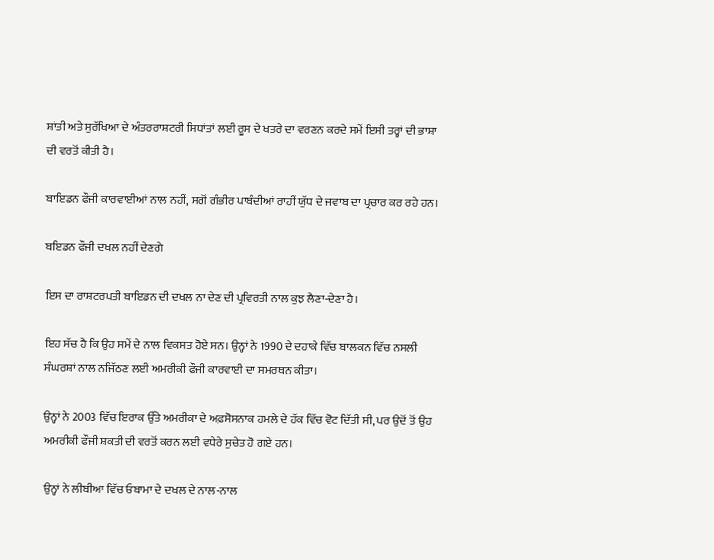ਸ਼ਾਂਤੀ ਅਤੇ ਸੁਰੱਖਿਆ ਦੇ ਅੰਤਰਰਾਸ਼ਟਰੀ ਸਿਧਾਂਤਾਂ ਲਈ ਰੂਸ ਦੇ ਖਤਰੇ ਦਾ ਵਰਣਨ ਕਰਦੇ ਸਮੇਂ ਇਸੀ ਤਰ੍ਹਾਂ ਦੀ ਭਾਸ਼ਾ ਦੀ ਵਰਤੋਂ ਕੀਤੀ ਹੈ।

ਬਾਇਡਨ ਫੌਜੀ ਕਾਰਵਾਈਆਂ ਨਾਲ ਨਹੀਂ, ਸਗੋਂ ਗੰਭੀਰ ਪਾਬੰਦੀਆਂ ਰਾਹੀਂ ਯੁੱਧ ਦੇ ਜਵਾਬ ਦਾ ਪ੍ਰਚਾਰ ਕਰ ਰਹੇ ਹਨ।

ਬਇਡਨ ਫੌਜੀ ਦਖਲ ਨਹੀਂ ਦੇਣਗੇ

ਇਸ ਦਾ ਰਾਸ਼ਟਰਪਤੀ ਬਾਇਡਨ ਦੀ ਦਖਲ ਨਾ ਦੇਣ ਦੀ ਪ੍ਰਵਿਰਤੀ ਨਾਲ ਕੁਝ ਲੈਣਾ-ਦੇਣਾ ਹੈ।

ਇਹ ਸੱਚ ਹੈ ਕਿ ਉਹ ਸਮੇਂ ਦੇ ਨਾਲ ਵਿਕਸਤ ਹੋਏ ਸਨ। ਉਨ੍ਹਾਂ ਨੇ 1990 ਦੇ ਦਹਾਕੇ ਵਿੱਚ ਬਾਲਕਨ ਵਿੱਚ ਨਸਲੀ ਸੰਘਰਸ਼ਾਂ ਨਾਲ ਨਜਿੱਠਣ ਲਈ ਅਮਰੀਕੀ ਫੌਜੀ ਕਾਰਵਾਈ ਦਾ ਸਮਰਥਨ ਕੀਤਾ।

ਉਨ੍ਹਾਂ ਨੇ 2003 ਵਿੱਚ ਇਰਾਕ ਉੱਤੇ ਅਮਰੀਕਾ ਦੇ ਅਫ਼ਸੋਸਨਾਕ ਹਮਲੇ ਦੇ ਹੱਕ ਵਿੱਚ ਵੋਟ ਦਿੱਤੀ ਸੀ, ਪਰ ਉਦੋਂ ਤੋਂ ਉਹ ਅਮਰੀਕੀ ਫੌਜੀ ਸ਼ਕਤੀ ਦੀ ਵਰਤੋਂ ਕਰਨ ਲਈ ਵਧੇਰੇ ਸੁਚੇਤ ਹੋ ਗਏ ਹਨ।

ਉਨ੍ਹਾਂ ਨੇ ਲੀਬੀਆ ਵਿੱਚ ਓਬਾਮਾ ਦੇ ਦਖਲ ਦੇ ਨਾਲ-ਨਾਲ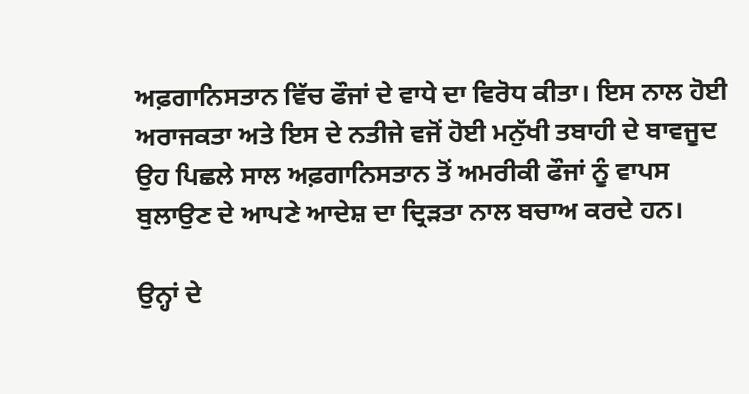ਅਫ਼ਗਾਨਿਸਤਾਨ ਵਿੱਚ ਫੌਜਾਂ ਦੇ ਵਾਧੇ ਦਾ ਵਿਰੋਧ ਕੀਤਾ। ਇਸ ਨਾਲ ਹੋਈ ਅਰਾਜਕਤਾ ਅਤੇ ਇਸ ਦੇ ਨਤੀਜੇ ਵਜੋਂ ਹੋਈ ਮਨੁੱਖੀ ਤਬਾਹੀ ਦੇ ਬਾਵਜੂਦ ਉਹ ਪਿਛਲੇ ਸਾਲ ਅਫ਼ਗਾਨਿਸਤਾਨ ਤੋਂ ਅਮਰੀਕੀ ਫੌਜਾਂ ਨੂੰ ਵਾਪਸ ਬੁਲਾਉਣ ਦੇ ਆਪਣੇ ਆਦੇਸ਼ ਦਾ ਦ੍ਰਿੜਤਾ ਨਾਲ ਬਚਾਅ ਕਰਦੇ ਹਨ।

ਉਨ੍ਹਾਂ ਦੇ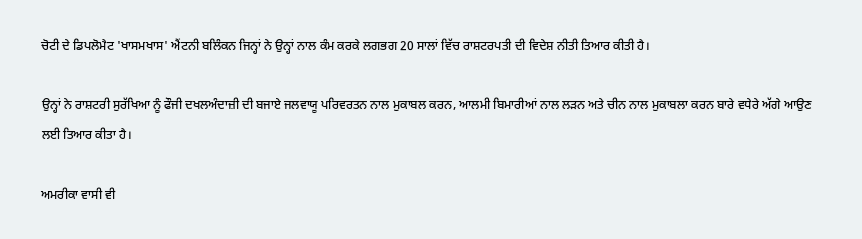ਚੋਟੀ ਦੇ ਡਿਪਲੋਮੈਟ 'ਖਾਸਮਖਾਸ' ਐਂਟਨੀ ਬਲਿੰਕਨ ਜਿਨ੍ਹਾਂ ਨੇ ਉਨ੍ਹਾਂ ਨਾਲ ਕੰਮ ਕਰਕੇ ਲਗਭਗ 20 ਸਾਲਾਂ ਵਿੱਚ ਰਾਸ਼ਟਰਪਤੀ ਦੀ ਵਿਦੇਸ਼ ਨੀਤੀ ਤਿਆਰ ਕੀਤੀ ਹੈ।

ਉਨ੍ਹਾਂ ਨੇ ਰਾਸ਼ਟਰੀ ਸੁਰੱਖਿਆ ਨੂੰ ਫੌਜੀ ਦਖਲਅੰਦਾਜ਼ੀ ਦੀ ਬਜਾਏ ਜਲਵਾਯੂ ਪਰਿਵਰਤਨ ਨਾਲ ਮੁਕਾਬਲ ਕਰਨ, ਆਲਮੀ ਬਿਮਾਰੀਆਂ ਨਾਲ ਲੜਨ ਅਤੇ ਚੀਨ ਨਾਲ ਮੁਕਾਬਲਾ ਕਰਨ ਬਾਰੇ ਵਧੇਰੇ ਅੱਗੇ ਆਉਣ ਲਈ ਤਿਆਰ ਕੀਤਾ ਹੈ।

ਅਮਰੀਕਾ ਵਾਸੀ ਵੀ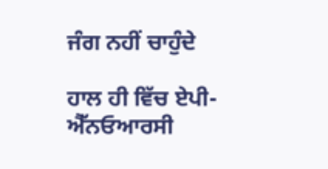ਜੰਗ ਨਹੀਂ ਚਾਹੁੰਦੇ

ਹਾਲ ਹੀ ਵਿੱਚ ਏਪੀ-ਐੱਨਓਆਰਸੀ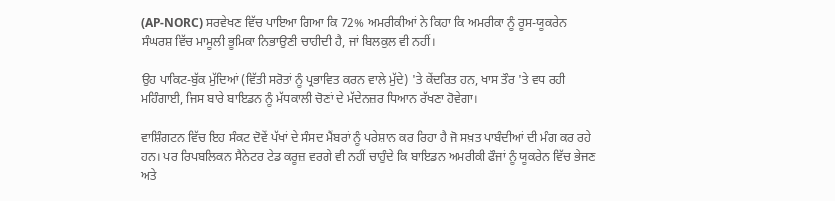(AP-NORC) ਸਰਵੇਖਣ ਵਿੱਚ ਪਾਇਆ ਗਿਆ ਕਿ 72% ਅਮਰੀਕੀਆਂ ਨੇ ਕਿਹਾ ਕਿ ਅਮਰੀਕਾ ਨੂੰ ਰੂਸ-ਯੂਕਰੇਨ ਸੰਘਰਸ਼ ਵਿੱਚ ਮਾਮੂਲੀ ਭੂਮਿਕਾ ਨਿਭਾਉਣੀ ਚਾਹੀਦੀ ਹੈ, ਜਾਂ ਬਿਲਕੁਲ ਵੀ ਨਹੀਂ।

ਉਹ ਪਾਕਿਟ-ਬੁੱਕ ਮੁੱਦਿਆਂ (ਵਿੱਤੀ ਸਰੋਤਾਂ ਨੂੰ ਪ੍ਰਭਾਵਿਤ ਕਰਨ ਵਾਲੇ ਮੁੱਦੇ) 'ਤੇ ਕੇਂਦਰਿਤ ਹਨ, ਖਾਸ ਤੌਰ 'ਤੇ ਵਧ ਰਹੀ ਮਹਿੰਗਾਈ, ਜਿਸ ਬਾਰੇ ਬਾਇਡਨ ਨੂੰ ਮੱਧਕਾਲੀ ਚੋਣਾਂ ਦੇ ਮੱਦੇਨਜ਼ਰ ਧਿਆਨ ਰੱਖਣਾ ਹੋਵੇਗਾ।

ਵਾਸ਼ਿੰਗਟਨ ਵਿੱਚ ਇਹ ਸੰਕਟ ਦੋਵੇਂ ਪੱਖਾਂ ਦੇ ਸੰਸਦ ਮੈਂਬਰਾਂ ਨੂੰ ਪਰੇਸ਼ਾਨ ਕਰ ਰਿਹਾ ਹੈ ਜੋ ਸਖ਼ਤ ਪਾਬੰਦੀਆਂ ਦੀ ਮੰਗ ਕਰ ਰਹੇ ਹਨ। ਪਰ ਰਿਪਬਲਿਕਨ ਸੈਨੇਟਰ ਟੇਡ ਕਰੂਜ਼ ਵਰਗੇ ਵੀ ਨਹੀਂ ਚਾਹੁੰਦੇ ਕਿ ਬਾਇਡਨ ਅਮਰੀਕੀ ਫੌਜਾਂ ਨੂੰ ਯੂਕਰੇਨ ਵਿੱਚ ਭੇਜਣ ਅਤੇ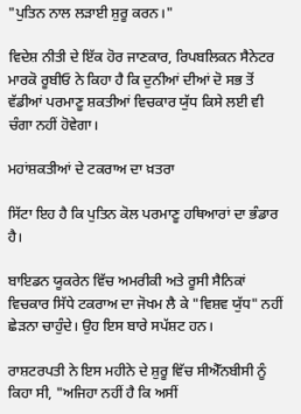"ਪੁਤਿਨ ਨਾਲ ਲੜਾਈ ਸ਼ੁਰੂ ਕਰਨ।"

ਵਿਦੇਸ਼ ਨੀਤੀ ਦੇ ਇੱਕ ਹੋਰ ਜਾਣਕਾਰ, ਰਿਪਬਲਿਕਨ ਸੈਨੇਟਰ ਮਾਰਕੋ ਰੂਬੀਓ ਨੇ ਕਿਹਾ ਹੈ ਕਿ ਦੁਨੀਆਂ ਦੀਆਂ ਦੋ ਸਭ ਤੋਂ ਵੱਡੀਆਂ ਪਰਮਾਣੂ ਸ਼ਕਤੀਆਂ ਵਿਚਕਾਰ ਯੁੱਧ ਕਿਸੇ ਲਈ ਵੀ ਚੰਗਾ ਨਹੀਂ ਹੋਵੇਗਾ।

ਮਹਾਂਸ਼ਕਤੀਆਂ ਦੇ ਟਕਰਾਅ ਦਾ ਖ਼ਤਰਾ

ਸਿੱਟਾ ਇਹ ਹੈ ਕਿ ਪੁਤਿਨ ਕੋਲ ਪਰਮਾਣੂ ਹਥਿਆਰਾਂ ਦਾ ਭੰਡਾਰ ਹੈ।

ਬਾਇਡਨ ਯੂਕਰੇਨ ਵਿੱਚ ਅਮਰੀਕੀ ਅਤੇ ਰੂਸੀ ਸੈਨਿਕਾਂ ਵਿਚਕਾਰ ਸਿੱਧੇ ਟਕਰਾਅ ਦਾ ਜੋਖਮ ਲੈ ਕੇ "ਵਿਸ਼ਵ ਯੁੱਧ" ਨਹੀਂ ਛੇੜਨਾ ਚਾਹੁੰਦੇ। ਉਹ ਇਸ ਬਾਰੇ ਸਪੱਸ਼ਟ ਹਨ।

ਰਾਸ਼ਟਰਪਤੀ ਨੇ ਇਸ ਮਹੀਨੇ ਦੇ ਸ਼ੁਰੂ ਵਿੱਚ ਸੀਐੱਨਬੀਸੀ ਨੂੰ ਕਿਹਾ ਸੀ, "ਅਜਿਹਾ ਨਹੀਂ ਹੈ ਕਿ ਅਸੀਂ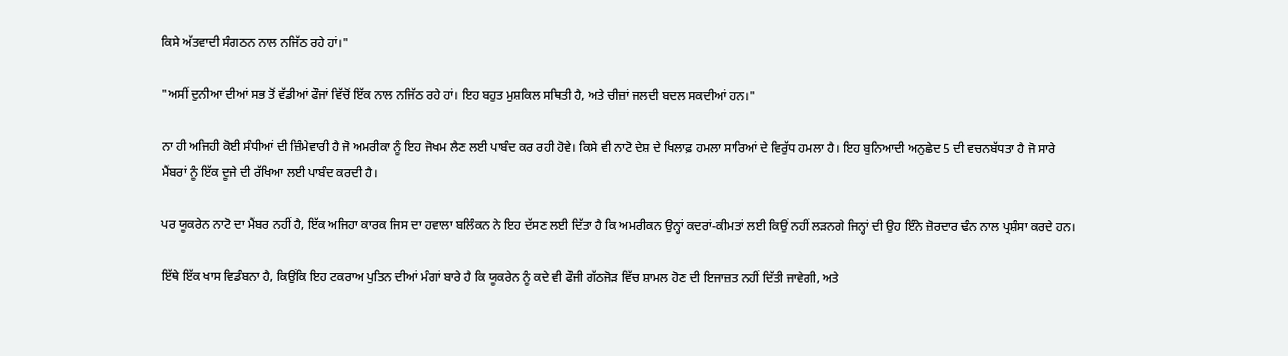ਕਿਸੇ ਅੱਤਵਾਦੀ ਸੰਗਠਨ ਨਾਲ ਨਜਿੱਠ ਰਹੇ ਹਾਂ।"

"ਅਸੀਂ ਦੁਨੀਆ ਦੀਆਂ ਸਭ ਤੋਂ ਵੱਡੀਆਂ ਫੌਜਾਂ ਵਿੱਚੋਂ ਇੱਕ ਨਾਲ ਨਜਿੱਠ ਰਹੇ ਹਾਂ। ਇਹ ਬਹੁਤ ਮੁਸ਼ਕਿਲ ਸਥਿਤੀ ਹੈ, ਅਤੇ ਚੀਜ਼ਾਂ ਜਲਦੀ ਬਦਲ ਸਕਦੀਆਂ ਹਨ।"

ਨਾ ਹੀ ਅਜਿਹੀ ਕੋਈ ਸੰਧੀਆਂ ਦੀ ਜ਼ਿੰਮੇਵਾਰੀ ਹੈ ਜੋ ਅਮਰੀਕਾ ਨੂੰ ਇਹ ਜੋਖਮ ਲੈਣ ਲਈ ਪਾਬੰਦ ਕਰ ਰਹੀ ਹੋਵੇ। ਕਿਸੇ ਵੀ ਨਾਟੋ ਦੇਸ਼ ਦੇ ਖਿਲਾਫ਼ ਹਮਲਾ ਸਾਰਿਆਂ ਦੇ ਵਿਰੁੱਧ ਹਮਲਾ ਹੈ। ਇਹ ਬੁਨਿਆਦੀ ਅਨੁਛੇਦ 5 ਦੀ ਵਚਨਬੱਧਤਾ ਹੈ ਜੋ ਸਾਰੇ ਮੈਂਬਰਾਂ ਨੂੰ ਇੱਕ ਦੂਜੇ ਦੀ ਰੱਖਿਆ ਲਈ ਪਾਬੰਦ ਕਰਦੀ ਹੈ।

ਪਰ ਯੂਕਰੇਨ ਨਾਟੋ ਦਾ ਮੈਂਬਰ ਨਹੀਂ ਹੈ, ਇੱਕ ਅਜਿਹਾ ਕਾਰਕ ਜਿਸ ਦਾ ਹਵਾਲਾ ਬਲਿੰਕਨ ਨੇ ਇਹ ਦੱਸਣ ਲਈ ਦਿੱਤਾ ਹੈ ਕਿ ਅਮਰੀਕਨ ਉਨ੍ਹਾਂ ਕਦਰਾਂ-ਕੀਮਤਾਂ ਲਈ ਕਿਉਂ ਨਹੀਂ ਲੜਨਗੇ ਜਿਨ੍ਹਾਂ ਦੀ ਉਹ ਇੰਨੇ ਜ਼ੋਰਦਾਰ ਢੰਨ ਨਾਲ ਪ੍ਰਸ਼ੰਸਾ ਕਰਦੇ ਹਨ।

ਇੱਥੇ ਇੱਕ ਖਾਸ ਵਿਡੰਬਨਾ ਹੈ, ਕਿਉਂਕਿ ਇਹ ਟਕਰਾਅ ਪੁਤਿਨ ਦੀਆਂ ਮੰਗਾਂ ਬਾਰੇ ਹੈ ਕਿ ਯੂਕਰੇਨ ਨੂੰ ਕਦੇ ਵੀ ਫੌਜੀ ਗੱਠਜੋੜ ਵਿੱਚ ਸ਼ਾਮਲ ਹੋਣ ਦੀ ਇਜਾਜ਼ਤ ਨਹੀਂ ਦਿੱਤੀ ਜਾਵੇਗੀ, ਅਤੇ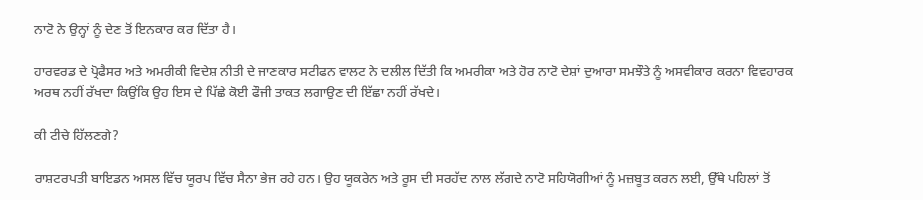ਨਾਟੋ ਨੇ ਉਨ੍ਹਾਂ ਨੂੰ ਦੇਣ ਤੋਂ ਇਨਕਾਰ ਕਰ ਦਿੱਤਾ ਹੈ।

ਹਾਰਵਰਡ ਦੇ ਪ੍ਰੋਫੈਸਰ ਅਤੇ ਅਮਰੀਕੀ ਵਿਦੇਸ਼ ਨੀਤੀ ਦੇ ਜਾਣਕਾਰ ਸਟੀਫਨ ਵਾਲਟ ਨੇ ਦਲੀਲ ਦਿੱਤੀ ਕਿ ਅਮਰੀਕਾ ਅਤੇ ਹੋਰ ਨਾਟੋ ਦੇਸ਼ਾਂ ਦੁਆਰਾ ਸਮਝੌਤੇ ਨੂੰ ਅਸਵੀਕਾਰ ਕਰਨਾ ਵਿਵਹਾਰਕ ਅਰਥ ਨਹੀਂ ਰੱਖਦਾ ਕਿਉਂਕਿ ਉਹ ਇਸ ਦੇ ਪਿੱਛੇ ਕੋਈ ਫੌਜੀ ਤਾਕਤ ਲਗਾਉਣ ਦੀ ਇੱਛਾ ਨਹੀਂ ਰੱਖਦੇ।

ਕੀ ਟੀਚੇ ਹਿੱਲਣਗੇ?

ਰਾਸ਼ਟਰਪਤੀ ਬਾਇਡਨ ਅਸਲ ਵਿੱਚ ਯੂਰਪ ਵਿੱਚ ਸੈਨਾ ਭੇਜ ਰਹੇ ਹਨ। ਉਹ ਯੂਕਰੇਨ ਅਤੇ ਰੂਸ ਦੀ ਸਰਹੱਦ ਨਾਲ ਲੱਗਦੇ ਨਾਟੋ ਸਹਿਯੋਗੀਆਂ ਨੂੰ ਮਜ਼ਬੂਤ ਕਰਨ ਲਈ, ਉੱਥੇ ਪਹਿਲਾਂ ਤੋਂ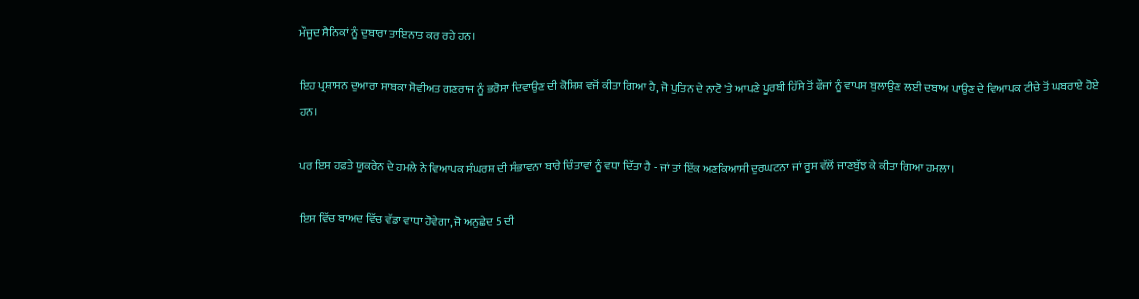ਮੌਜੂਦ ਸੈਨਿਕਾਂ ਨੂੰ ਦੁਬਾਰਾ ਤਾਇਨਾਤ ਕਰ ਰਹੇ ਹਨ।

ਇਹ ਪ੍ਰਸ਼ਾਸਨ ਦੁਆਰਾ ਸਾਬਕਾ ਸੋਵੀਅਤ ਗਣਰਾਜ ਨੂੰ ਭਰੋਸਾ ਦਿਵਾਉਣ ਦੀ ਕੋਸ਼ਿਸ਼ ਵਜੋਂ ਕੀਤਾ ਗਿਆ ਹੈ, ਜੋ ਪੁਤਿਨ ਦੇ ਨਾਟੋ 'ਤੇ ਆਪਣੇ ਪੂਰਬੀ ਹਿੱਸੇ ਤੋਂ ਫੌਜਾਂ ਨੂੰ ਵਾਪਸ ਬੁਲਾਉਣ ਲਈ ਦਬਾਅ ਪਾਉਣ ਦੇ ਵਿਆਪਕ ਟੀਚੇ ਤੋਂ ਘਬਰਾਏ ਹੋਏ ਹਨ।

ਪਰ ਇਸ ਹਫ਼ਤੇ ਯੂਕਰੇਨ ਦੇ ਹਮਲੇ ਨੇ ਵਿਆਪਕ ਸੰਘਰਸ਼ ਦੀ ਸੰਭਾਵਨਾ ਬਾਰੇ ਚਿੰਤਾਵਾਂ ਨੂੰ ਵਧਾ ਦਿੱਤਾ ਹੈ - ਜਾਂ ਤਾਂ ਇੱਕ ਅਣਕਿਆਸੀ ਦੁਰਘਟਨਾ ਜਾਂ ਰੂਸ ਵੱਲੋਂ ਜਾਣਬੁੱਝ ਕੇ ਕੀਤਾ ਗਿਆ ਹਮਲਾ।

ਇਸ ਵਿੱਚ ਬਾਅਦ ਵਿੱਚ ਵੱਡਾ ਵਾਧਾ ਹੋਵੇਗਾ, ਜੋ ਅਨੁਛੇਦ 5 ਦੀ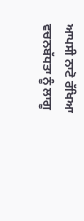ਆਪਸੀ ਨਾਟੋ ਰੱਖਿਆ ਵਚਨਬੱਧਤਾ ਨੂੰ ਲਾਗੂ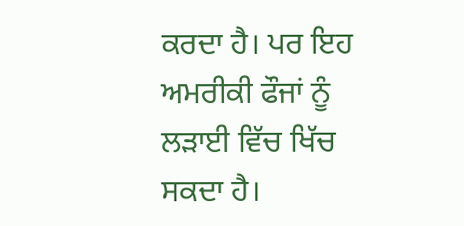ਕਰਦਾ ਹੈ। ਪਰ ਇਹ ਅਮਰੀਕੀ ਫੌਜਾਂ ਨੂੰ ਲੜਾਈ ਵਿੱਚ ਖਿੱਚ ਸਕਦਾ ਹੈ।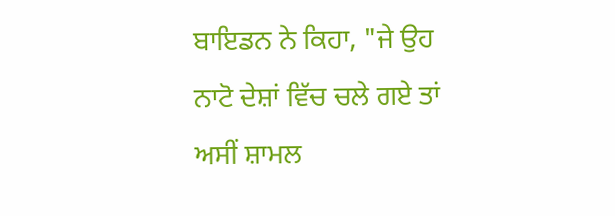ਬਾਇਡਨ ਨੇ ਕਿਹਾ, "ਜੇ ਉਹ ਨਾਟੋ ਦੇਸ਼ਾਂ ਵਿੱਚ ਚਲੇ ਗਏ ਤਾਂ ਅਸੀਂ ਸ਼ਾਮਲ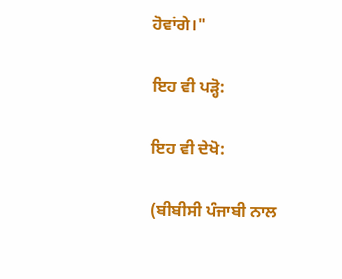ਹੋਵਾਂਗੇ।"

ਇਹ ਵੀ ਪੜ੍ਹੋ:

ਇਹ ਵੀ ਦੇਖੋ:

(ਬੀਬੀਸੀ ਪੰਜਾਬੀ ਨਾਲ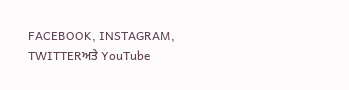FACEBOOK, INSTAGRAM, TWITTERਅਤੇ YouTube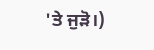'ਤੇ ਜੁੜੋ।)